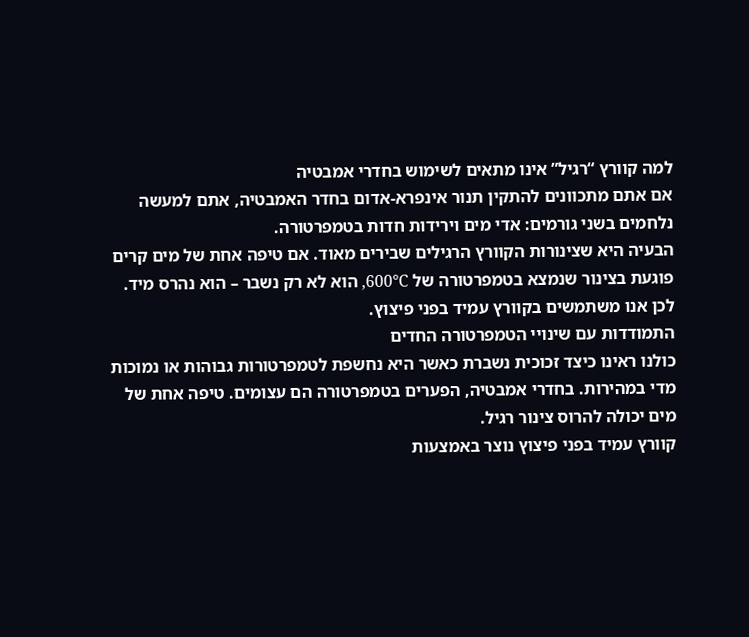למה קוורץ “רגיל” אינו מתאים לשימוש בחדרי אמבטיה
אם אתם מתכוונים להתקין תנור אינפרא-אדום בחדר האמבטיה, אתם למעשה נלחמים בשני גורמים: אדי מים וירידות חדות בטמפרטורה.
הבעיה היא שצינורות הקוורץ הרגילים שבירים מאוד. אם טיפה אחת של מים קרים פוגעת בצינור שנמצא בטמפרטורה של 600°C, הוא לא רק נשבר – הוא נהרס מיד.
לכן אנו משתמשים בקוורץ עמיד בפני פיצוץ.
התמודדות עם שינויי הטמפרטורה החדים
כולנו ראינו כיצד זכוכית נשברת כאשר היא נחשפת לטמפרטורות גבוהות או נמוכות מדי במהירות. בחדרי אמבטיה, הפערים בטמפרטורה הם עצומים. טיפה אחת של מים יכולה להרוס צינור רגיל.
קוורץ עמיד בפני פיצוץ נוצר באמצעות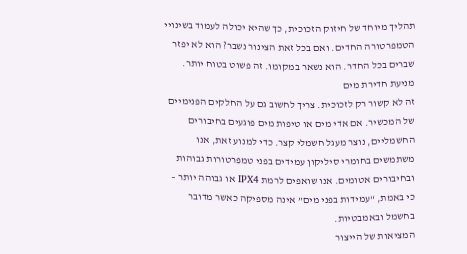תהליך מיוחד של חיזוק הזכוכית, כך שהיא יכולה לעמוד בשינויי הטמפרטורה החדים. ואם בכל זאת הצינור נשבר? הוא לא יפזר שברים בכל החדר. הוא נשאר במקומו. זה פשוט בטוח יותר.
מניעת חדירת מים
זה לא קשור רק לזכוכית. צריך לחשוב גם על החלקים הפנימיים של המכשיר. אם אדי מים או טיפות מים פוגעים בחיבורים החשמליים, נוצר מעגל חשמלי קצר. כדי למנוע זאת, אנו משתמשים בחומרי סיליקון עמידים בפני טמפרטורות גבוהות ובחיבורים אטומים. אנו שואפים לרמת IPX4 או גבוהה יותר – כי באמת, “עמידות בפני מים” אינה מספיקה כאשר מדובר בחשמל ובאמבטיות.
המציאות של הייצור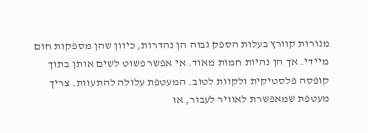מנורות קוורץ בעלות הספק גבוה הן נהדרות, כיוון שהן מספקות חום מיידי. אך הן נהיות חמות מאוד. אי אפשר פשוט לשים אותן בתוך קופסה פלסטיקית ולקוות לטוב. המעטפת עלולה להתעוות. צריך מעטפת שמאפשרת לאוויר לעבור, או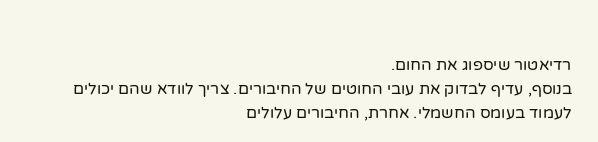רדיאטור שיספוג את החום.
בנוסף, עדיף לבדוק את עובי החוטים של החיבורים. צריך לוודא שהם יכולים לעמוד בעומס החשמלי. אחרת, החיבורים עלולים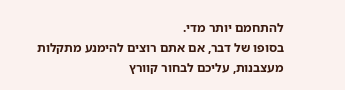להתחמם יותר מדי.
בסופו של דבר, אם אתם רוצים להימנע מתקלות מעצבנות, עליכם לבחור קוורץ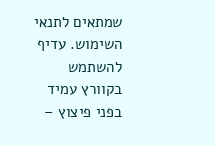שמתאים לתנאי השימוש. עדיף להשתמש בקוורץ עמיד בפני פיצוץ –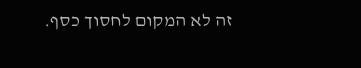זה לא המקום לחסוך כסף.